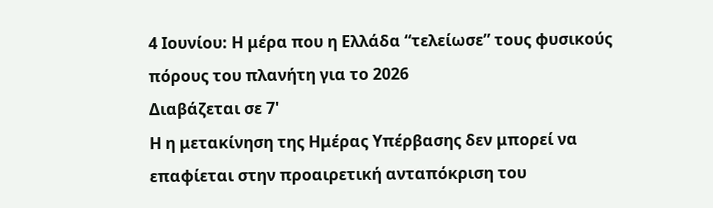4 Ιουνίου: Η μέρα που η Ελλάδα “τελείωσε” τους φυσικούς πόρους του πλανήτη για το 2026
Διαβάζεται σε 7'
Η η μετακίνηση της Ημέρας Υπέρβασης δεν μπορεί να επαφίεται στην προαιρετική ανταπόκριση του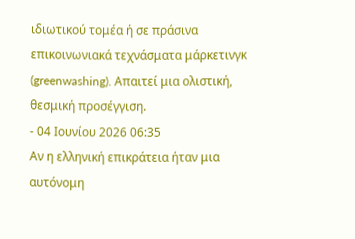ιδιωτικού τομέα ή σε πράσινα επικοινωνιακά τεχνάσματα μάρκετινγκ (greenwashing). Απαιτεί μια ολιστική, θεσμική προσέγγιση.
- 04 Ιουνίου 2026 06:35
Αν η ελληνική επικράτεια ήταν μια αυτόνομη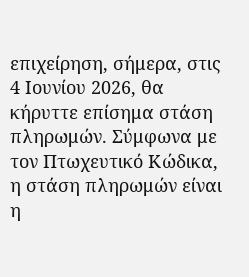επιχείρηση, σήμερα, στις 4 Ιουνίου 2026, θα κήρυττε επίσημα στάση πληρωμών. Σύμφωνα με τον Πτωχευτικό Κώδικα, η στάση πληρωμών είναι η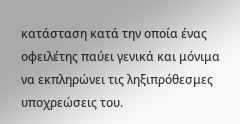κατάσταση κατά την οποία ένας οφειλέτης παύει γενικά και μόνιμα να εκπληρώνει τις ληξιπρόθεσμες υποχρεώσεις του.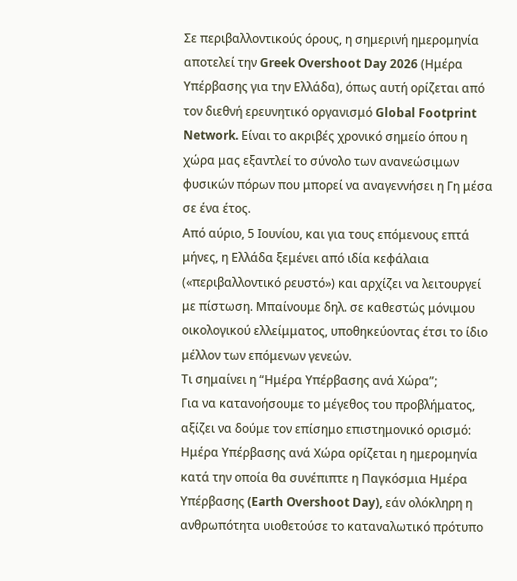Σε περιβαλλοντικούς όρους, η σημερινή ημερομηνία αποτελεί την Greek Overshoot Day 2026 (Ημέρα Υπέρβασης για την Ελλάδα), όπως αυτή ορίζεται από τον διεθνή ερευνητικό οργανισμό Global Footprint Network. Είναι το ακριβές χρονικό σημείο όπου η χώρα μας εξαντλεί το σύνολο των ανανεώσιμων φυσικών πόρων που μπορεί να αναγεννήσει η Γη μέσα σε ένα έτος.
Από αύριο, 5 Ιουνίου, και για τους επόμενους επτά μήνες, η Ελλάδα ξεμένει από ιδία κεφάλαια («περιβαλλοντικό ρευστό») και αρχίζει να λειτουργεί με πίστωση. Μπαίνουμε δηλ. σε καθεστώς μόνιμου οικολογικού ελλείμματος, υποθηκεύοντας έτσι το ίδιο μέλλον των επόμενων γενεών.
Τι σημαίνει η “Ημέρα Υπέρβασης ανά Χώρα”;
Για να κατανοήσουμε το μέγεθος του προβλήματος, αξίζει να δούμε τον επίσημο επιστημονικό ορισμό:
Ημέρα Υπέρβασης ανά Χώρα ορίζεται η ημερομηνία κατά την οποία θα συνέπιπτε η Παγκόσμια Ημέρα Υπέρβασης (Earth Overshoot Day), εάν ολόκληρη η ανθρωπότητα υιοθετούσε το καταναλωτικό πρότυπο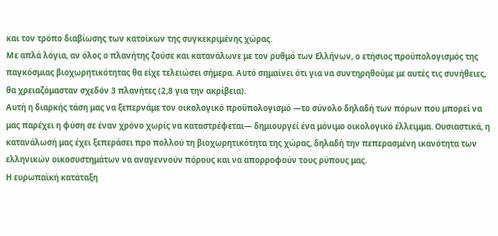και τον τρόπο διαβίωσης των κατοίκων της συγκεκριμένης χώρας.
Με απλά λόγια, αν όλος ο πλανήτης ζούσε και κατανάλωνε με τον ρυθμό των Ελλήνων, ο ετήσιος προϋπολογισμός της παγκόσμιας βιοχωρητικότητας θα είχε τελειώσει σήμερα. Αυτό σημαίνει ότι για να συντηρηθούμε με αυτές τις συνήθειες, θα χρειαζόμασταν σχεδόν 3 πλανήτες (2,8 για την ακρίβεια).
Αυτή η διαρκής τάση μας να ξεπερνάμε τον οικολογικό προϋπολογισμό —το σύνολο δηλαδή των πόρων που μπορεί να μας παρέχει η φύση σε έναν χρόνο χωρίς να καταστρέφεται— δημιουργεί ένα μόνιμο οικολογικό έλλειμμα. Ουσιαστικά, η κατανάλωσή μας έχει ξεπεράσει προ πολλού τη βιοχωρητικότητα της χώρας, δηλαδή την πεπερασμένη ικανότητα των ελληνικών οικοσυστημάτων να αναγεννούν πόρους και να απορροφούν τους ρύπους μας.
Η ευρωπαϊκή κατάταξη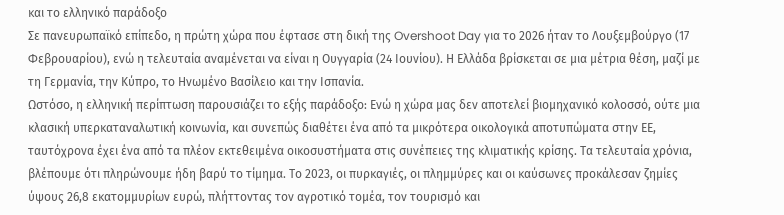και το ελληνικό παράδοξο
Σε πανευρωπαϊκό επίπεδο, η πρώτη χώρα που έφτασε στη δική της Overshoot Day για το 2026 ήταν το Λουξεμβούργο (17 Φεβρουαρίου), ενώ η τελευταία αναμένεται να είναι η Ουγγαρία (24 Ιουνίου). Η Ελλάδα βρίσκεται σε μια μέτρια θέση, μαζί με τη Γερμανία, την Κύπρο, το Ηνωμένο Βασίλειο και την Ισπανία.
Ωστόσο, η ελληνική περίπτωση παρουσιάζει το εξής παράδοξο: Ενώ η χώρα μας δεν αποτελεί βιομηχανικό κολοσσό, ούτε μια κλασική υπερκαταναλωτική κοινωνία, και συνεπώς διαθέτει ένα από τα μικρότερα οικολογικά αποτυπώματα στην ΕΕ, ταυτόχρονα έχει ένα από τα πλέον εκτεθειμένα οικοσυστήματα στις συνέπειες της κλιματικής κρίσης. Τα τελευταία χρόνια, βλέπουμε ότι πληρώνουμε ήδη βαρύ το τίμημα. Το 2023, οι πυρκαγιές, οι πλημμύρες και οι καύσωνες προκάλεσαν ζημίες ύψους 26,8 εκατομμυρίων ευρώ, πλήττοντας τον αγροτικό τομέα, τον τουρισμό και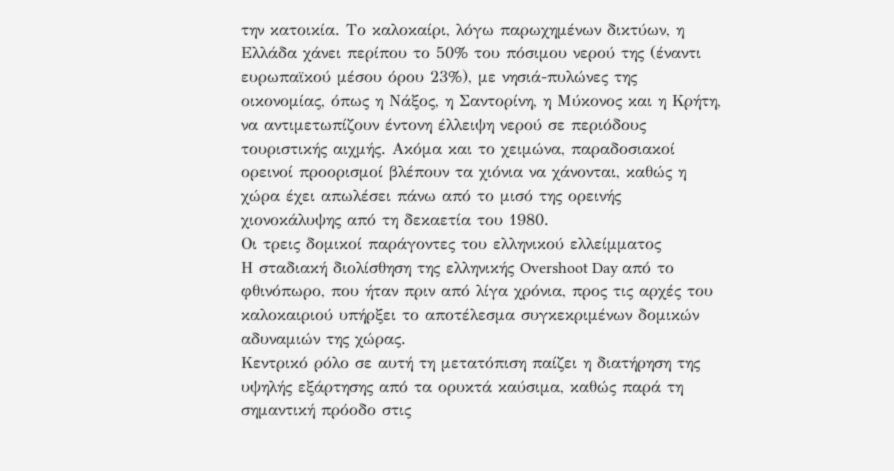την κατοικία. Το καλοκαίρι, λόγω παρωχημένων δικτύων, η Ελλάδα χάνει περίπου το 50% του πόσιμου νερού της (έναντι ευρωπαϊκού μέσου όρου 23%), με νησιά-πυλώνες της οικονομίας, όπως η Νάξος, η Σαντορίνη, η Μύκονος και η Κρήτη, να αντιμετωπίζουν έντονη έλλειψη νερού σε περιόδους τουριστικής αιχμής. Ακόμα και το χειμώνα, παραδοσιακοί ορεινοί προορισμοί βλέπουν τα χιόνια να χάνονται, καθώς η χώρα έχει απωλέσει πάνω από το μισό της ορεινής χιονοκάλυψης από τη δεκαετία του 1980.
Οι τρεις δομικοί παράγοντες του ελληνικού ελλείμματος
Η σταδιακή διολίσθηση της ελληνικής Overshoot Day από το φθινόπωρο, που ήταν πριν από λίγα χρόνια, προς τις αρχές του καλοκαιριού υπήρξει το αποτέλεσμα συγκεκριμένων δομικών αδυναμιών της χώρας.
Κεντρικό ρόλο σε αυτή τη μετατόπιση παίζει η διατήρηση της υψηλής εξάρτησης από τα ορυκτά καύσιμα, καθώς παρά τη σημαντική πρόοδο στις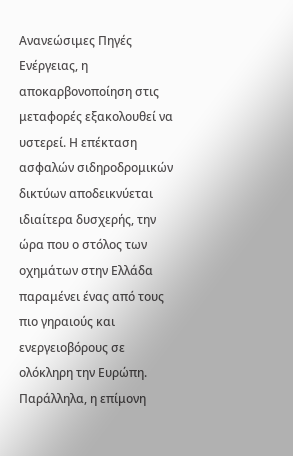Ανανεώσιμες Πηγές Ενέργειας, η αποκαρβονοποίηση στις μεταφορές εξακολουθεί να υστερεί. Η επέκταση ασφαλών σιδηροδρομικών δικτύων αποδεικνύεται ιδιαίτερα δυσχερής, την ώρα που ο στόλος των οχημάτων στην Ελλάδα παραμένει ένας από τους πιο γηραιούς και ενεργειοβόρους σε ολόκληρη την Ευρώπη.
Παράλληλα, η επίμονη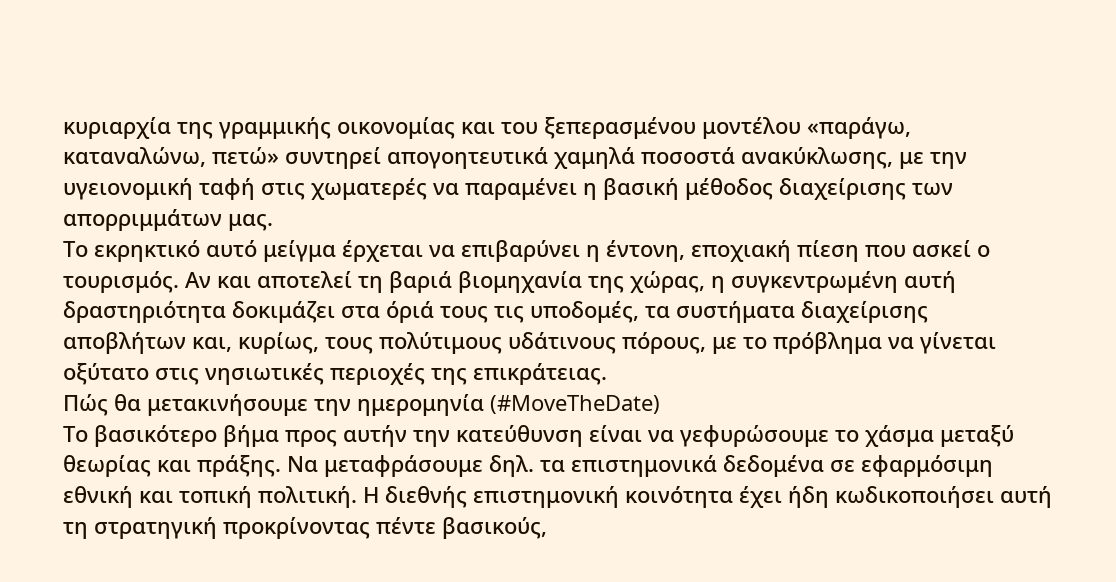κυριαρχία της γραμμικής οικονομίας και του ξεπερασμένου μοντέλου «παράγω, καταναλώνω, πετώ» συντηρεί απογοητευτικά χαμηλά ποσοστά ανακύκλωσης, με την υγειονομική ταφή στις χωματερές να παραμένει η βασική μέθοδος διαχείρισης των απορριμμάτων μας.
Το εκρηκτικό αυτό μείγμα έρχεται να επιβαρύνει η έντονη, εποχιακή πίεση που ασκεί ο τουρισμός. Αν και αποτελεί τη βαριά βιομηχανία της χώρας, η συγκεντρωμένη αυτή δραστηριότητα δοκιμάζει στα όριά τους τις υποδομές, τα συστήματα διαχείρισης αποβλήτων και, κυρίως, τους πολύτιμους υδάτινους πόρους, με το πρόβλημα να γίνεται οξύτατο στις νησιωτικές περιοχές της επικράτειας.
Πώς θα μετακινήσουμε την ημερομηνία (#MoveTheDate)
Το βασικότερο βήμα προς αυτήν την κατεύθυνση είναι να γεφυρώσουμε το χάσμα μεταξύ θεωρίας και πράξης. Να μεταφράσουμε δηλ. τα επιστημονικά δεδομένα σε εφαρμόσιμη εθνική και τοπική πολιτική. Η διεθνής επιστημονική κοινότητα έχει ήδη κωδικοποιήσει αυτή τη στρατηγική προκρίνοντας πέντε βασικούς,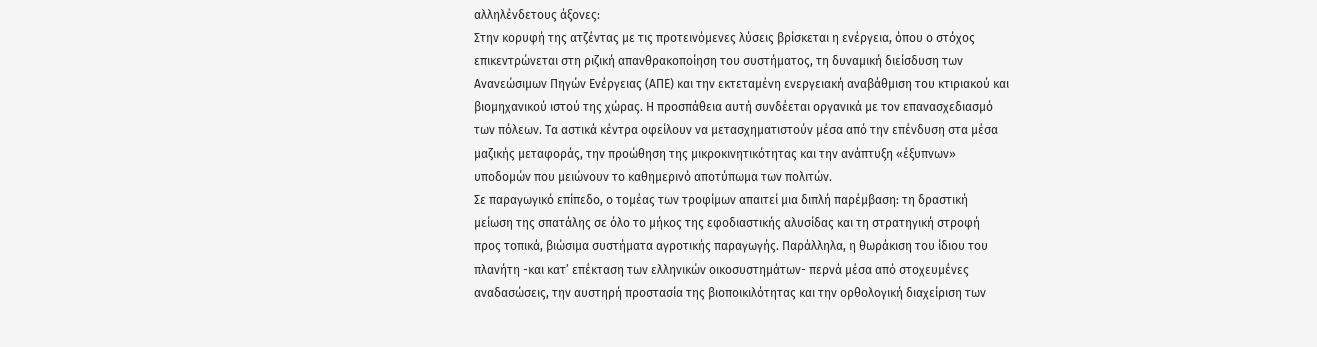αλληλένδετους άξονες:
Στην κορυφή της ατζέντας με τις προτεινόμενες λύσεις βρίσκεται η ενέργεια, όπου ο στόχος επικεντρώνεται στη ριζική απανθρακοποίηση του συστήματος, τη δυναμική διείσδυση των Ανανεώσιμων Πηγών Ενέργειας (ΑΠΕ) και την εκτεταμένη ενεργειακή αναβάθμιση του κτιριακού και βιομηχανικού ιστού της χώρας. Η προσπάθεια αυτή συνδέεται οργανικά με τον επανασχεδιασμό των πόλεων. Τα αστικά κέντρα οφείλουν να μετασχηματιστούν μέσα από την επένδυση στα μέσα μαζικής μεταφοράς, την προώθηση της μικροκινητικότητας και την ανάπτυξη «έξυπνων» υποδομών που μειώνουν το καθημερινό αποτύπωμα των πολιτών.
Σε παραγωγικό επίπεδο, ο τομέας των τροφίμων απαιτεί μια διπλή παρέμβαση: τη δραστική μείωση της σπατάλης σε όλο το μήκος της εφοδιαστικής αλυσίδας και τη στρατηγική στροφή προς τοπικά, βιώσιμα συστήματα αγροτικής παραγωγής. Παράλληλα, η θωράκιση του ίδιου του πλανήτη -και κατ’ επέκταση των ελληνικών οικοσυστημάτων- περνά μέσα από στοχευμένες αναδασώσεις, την αυστηρή προστασία της βιοποικιλότητας και την ορθολογική διαχείριση των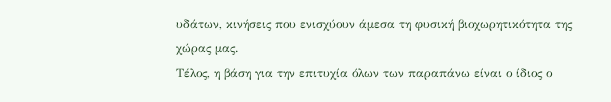υδάτων, κινήσεις που ενισχύουν άμεσα τη φυσική βιοχωρητικότητα της χώρας μας.
Τέλος, η βάση για την επιτυχία όλων των παραπάνω είναι ο ίδιος ο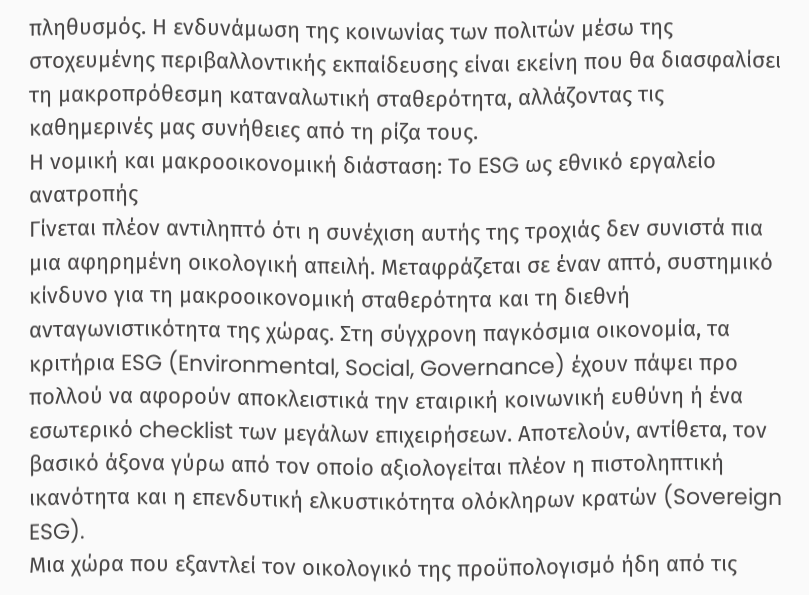πληθυσμός. Η ενδυνάμωση της κοινωνίας των πολιτών μέσω της στοχευμένης περιβαλλοντικής εκπαίδευσης είναι εκείνη που θα διασφαλίσει τη μακροπρόθεσμη καταναλωτική σταθερότητα, αλλάζοντας τις καθημερινές μας συνήθειες από τη ρίζα τους.
Η νομική και μακροοικονομική διάσταση: Το ESG ως εθνικό εργαλείο ανατροπής
Γίνεται πλέον αντιληπτό ότι η συνέχιση αυτής της τροχιάς δεν συνιστά πια μια αφηρημένη οικολογική απειλή. Μεταφράζεται σε έναν απτό, συστημικό κίνδυνο για τη μακροοικονομική σταθερότητα και τη διεθνή ανταγωνιστικότητα της χώρας. Στη σύγχρονη παγκόσμια οικονομία, τα κριτήρια ESG (Environmental, Social, Governance) έχουν πάψει προ πολλού να αφορούν αποκλειστικά την εταιρική κοινωνική ευθύνη ή ένα εσωτερικό checklist των μεγάλων επιχειρήσεων. Αποτελούν, αντίθετα, τον βασικό άξονα γύρω από τον οποίο αξιολογείται πλέον η πιστοληπτική ικανότητα και η επενδυτική ελκυστικότητα ολόκληρων κρατών (Sovereign ESG).
Μια χώρα που εξαντλεί τον οικολογικό της προϋπολογισμό ήδη από τις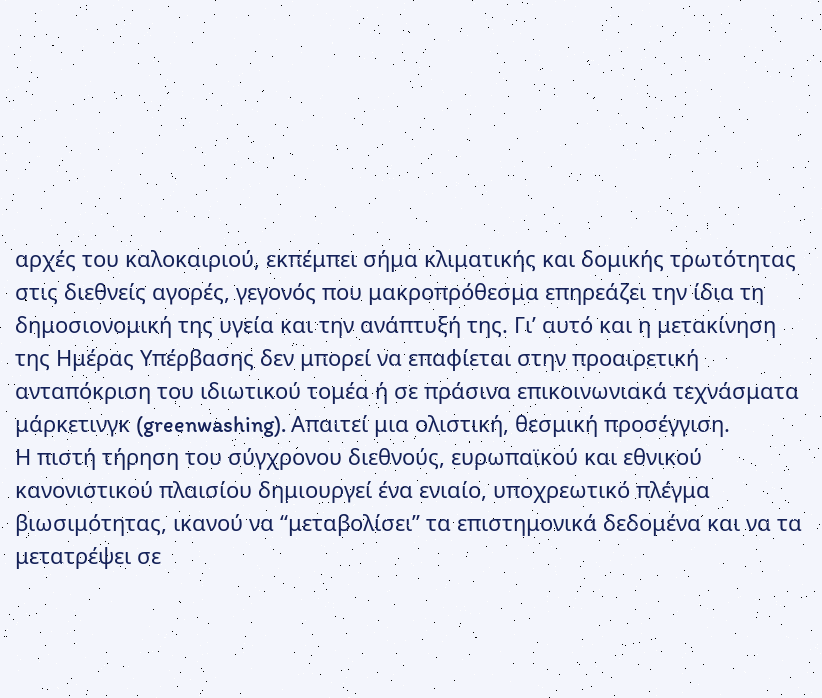αρχές του καλοκαιριού, εκπέμπει σήμα κλιματικής και δομικής τρωτότητας στις διεθνείς αγορές, γεγονός που μακροπρόθεσμα επηρεάζει την ίδια τη δημοσιονομική της υγεία και την ανάπτυξή της. Γι’ αυτό και η μετακίνηση της Ημέρας Υπέρβασης δεν μπορεί να επαφίεται στην προαιρετική ανταπόκριση του ιδιωτικού τομέα ή σε πράσινα επικοινωνιακά τεχνάσματα μάρκετινγκ (greenwashing). Απαιτεί μια ολιστική, θεσμική προσέγγιση.
Η πιστή τήρηση του σύγχρονου διεθνούς, ευρωπαϊκού και εθνικού κανονιστικού πλαισίου δημιουργεί ένα ενιαίο, υποχρεωτικό πλέγμα βιωσιμότητας, ικανού να “μεταβολίσει” τα επιστημονικά δεδομένα και να τα μετατρέψει σε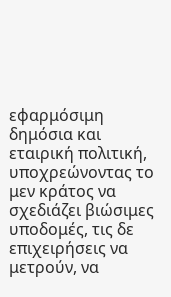εφαρμόσιμη δημόσια και εταιρική πολιτική, υποχρεώνοντας το μεν κράτος να σχεδιάζει βιώσιμες υποδομές, τις δε επιχειρήσεις να μετρούν, να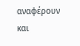αναφέρουν και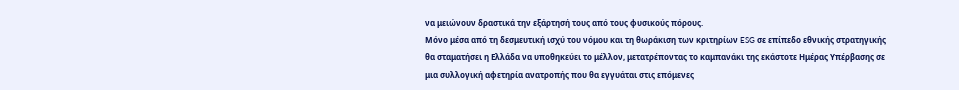να μειώνουν δραστικά την εξάρτησή τους από τους φυσικούς πόρους.
Μόνο μέσα από τη δεσμευτική ισχύ του νόμου και τη θωράκιση των κριτηρίων ESG σε επίπεδο εθνικής στρατηγικής θα σταματήσει η Ελλάδα να υποθηκεύει το μέλλον, μετατρέποντας το καμπανάκι της εκάστοτε Ημέρας Υπέρβασης σε μια συλλογική αφετηρία ανατροπής που θα εγγυάται στις επόμενες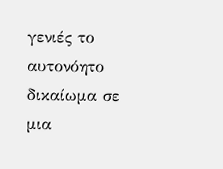γενιές το αυτονόητο δικαίωμα σε μια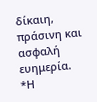δίκαιη, πράσινη και ασφαλή ευημερία.
*Η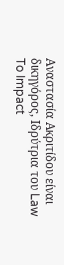Αναστασία Ακριτίδου είναι δικηγόρος, Ιδρύτρια του Law To Impact